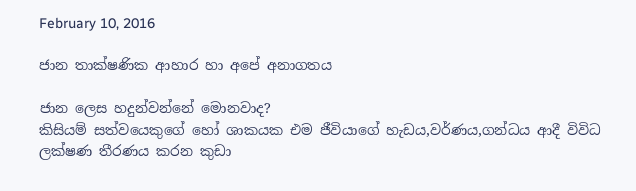February 10, 2016

ජාන තාක්ෂණික ආහාර හා අපේ අනාගතය

ජාන ලෙස හදුන්වන්නේ මොනවාද?
කිසියම් සත්වයෙකුගේ හෝ ශාකයක එම ජීවියාගේ හැඩය,වර්ණය,ගන්ධය ආදී විවිධ ලක්ෂණ තීරණය කරන කුඩා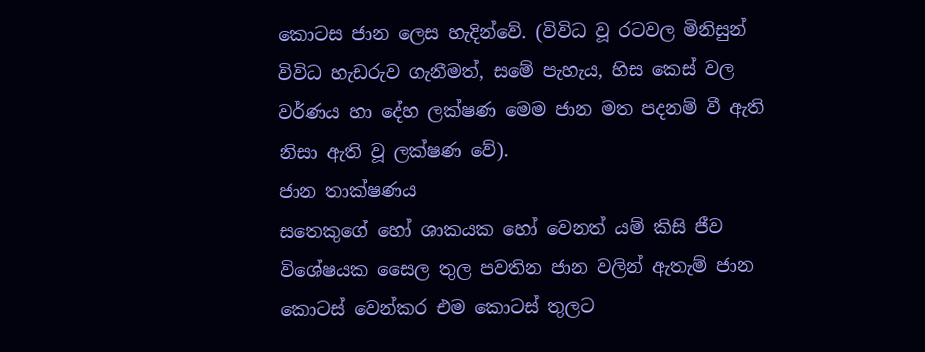කොටස ජාන ලෙස හැදින්වේ. (විවිධ වූ රටවල මිනිසුන් විවිධ හැඩරුව ගැනීමත්, සමේ පැහැය, හිස කෙස් වල වර්ණය හා දේහ ලක්ෂණ මෙම ජාන මත පදනම් වී ඇති නිසා ඇති වූ ලක්ෂණ වේ).
ජාන තාක්ෂණය
සතෙකුගේ හෝ ශාකයක හෝ වෙනත් යම් කිසි ජීව විශේෂයක සෛල තුල පවතින ජාන වලින් ඇතැම් ජාන කොටස් වෙන්කර එම කොටස් තුලට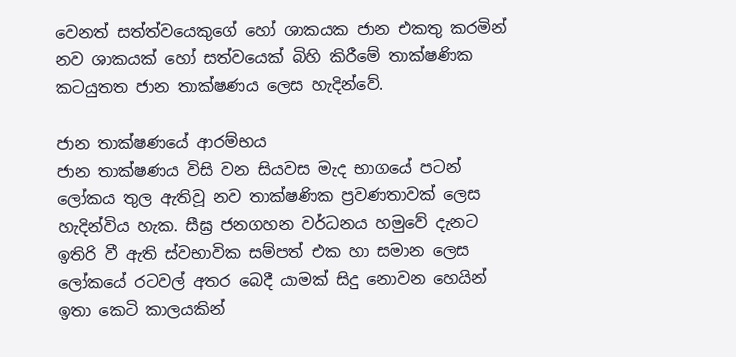වෙනත් සත්ත්වයෙකුගේ හෝ ශාකයක ජාන එකතු කරමින් නව ශාකයක් හෝ සත්වයෙක් බිහි කිරීමේ තාක්ෂණික කටයුතත ජාන තාක්ෂණය ලෙස හැදින්වේ.

ජාන තාක්ෂණයේ ආරම්භය
ජාන තාක්ෂණය විසි වන සියවස මැද භාගයේ පටන් ලෝකය තුල ඇතිවූ නව තාක්ෂණික ප්‍රවණතාවක් ලෙස හැදින්විය හැක. සීඝ්‍ර ජනගහන වර්ධනය හමුවේ දැනට ඉතිරි වී ඇති ස්වභාවික සම්පත් එක හා සමාන ලෙස ලෝකයේ රටවල් අතර බෙදී යාමක් සිදු නොවන හෙයින් ඉතා කෙටි කාලයකින්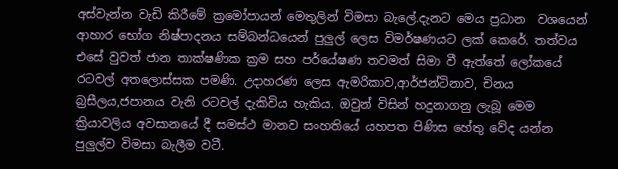අස්වැන්න වැඩි කිරීමේ ක්‍රමෝපායන් මෙතුලින් විමසා බැලේ.දැනට මෙය ප්‍රධාන  වශයෙන් ආහාර භෝග නිෂ්පාදනය සම්බන්ධයෙන් පුලුල් ලෙස විමර්ෂණයට ලක් කෙරේ. තත්වය එසේ වුවත් ජාන තාක්ෂණික ක්‍රම සහ පර්යේෂණ තවමත් සිමා වී ඇත්තේ ලෝකයේ රටවල් අතලොස්සක පමණි. උදාහරණ ලෙස ඇමරිකාව,ආර්ජන්ටිනාව‍, චිනය බ්‍රසීලය,ජපානය වැනි රටවල් දැකිවිය හැකිය. ඔවුන් විසින් හදුනාගනු ලැබූ මෙම ක්‍රියාවලිය අවසානයේ දී සමස්ථ මානව සංහතියේ යහපත පිණිස හේතු වේද යන්න පුලුල්ව විමසා බැලීම වටී.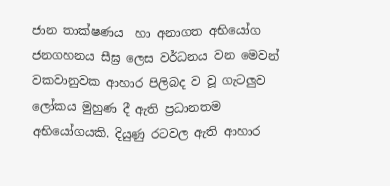ජාන තාක්ෂණය  හා අනාගත අභියෝග
ජනගහනය සීඝ්‍ර ලෙස වර්ධනය වන මෙවන් වකවානුවක ආහාර පිලිබද ව වූ ගැටලුව ලෝකය මුහුණ දී ඇති ප්‍රධානතම අභියෝගයකි. දියුණු රටවල ඇති ආහාර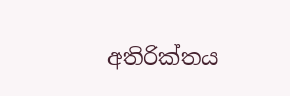අතිරික්තය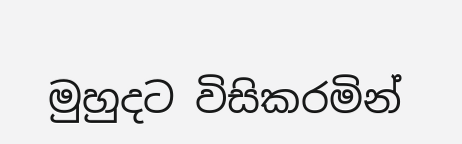මුහුදට විසිකරමින්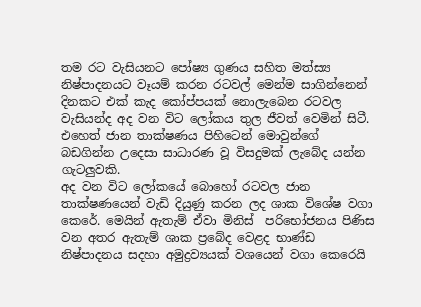තම රට වැසියනට පෝෂ්‍ය ගුණය සහිත මත්ස්‍ය නිෂ්පාදනයට වෑයම් කරන රටවල් මෙන්ම සාගින්නෙන් දිනකට එක් කැද කෝප්පයක් නොලැබෙන රටවල වැසියන්ද අද වන විට ලෝකය තුල ජීවත් වෙමින් සිටී. එහෙත් ජාන තාක්ෂණය පිහිටෙන් මොවුන්ගේ බඩගින්න උදෙසා සාධාරණ වූ විසදුමක් ලැබේද යන්න ගැටලුවකි.
අද වන විට ලෝකයේ බොහෝ රටවල ජාන තාක්ෂණයෙන් වැඩි දියුණු කරන ලද ශාක විශේෂ වගා කෙරේ. මෙයින් ඇතැම් ඒවා මිනිස්  පරිභෝජනය පිණිස වන අතර ඇතැම් ශාක ප්‍රබේද වෙළද භාණ්ඩ නිෂ්පාදනය සදහා අමුද්‍රව්‍යයක් වශයෙන් වගා කෙරෙයි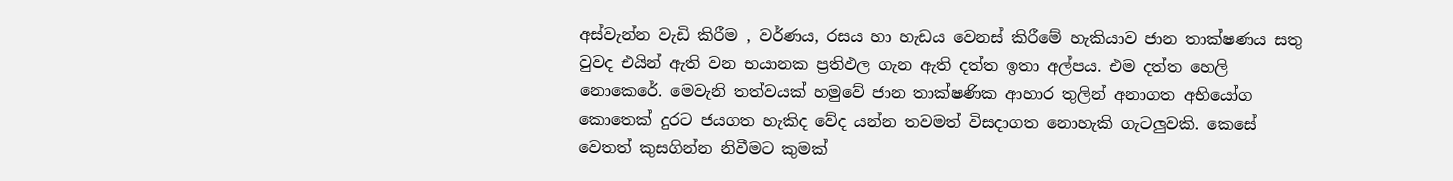අස්වැන්න වැඩි කිරීම , වර්ණය, රසය හා හැඩය වෙනස් කිරීමේ හැකියාව ජාන තාක්ෂණය සතු වුවද එයින් ඇති වන භයානක ප්‍රතිඵල ගැන ඇති දත්ත ඉතා අල්පය. එම දත්ත හෙලි නොකෙරේ. මෙවැනි තත්වයක් හමුවේ ජාන තාක්ෂණික ආහාර තුලින් අනාගත අභියෝග කොතෙක් දුරට ජයගත හැකිද වේද යන්න තවමත් විසදාගත නොහැකි ගැටලුවකි. කෙසේ වෙතත් කුසගින්න නිවීමට කුමක්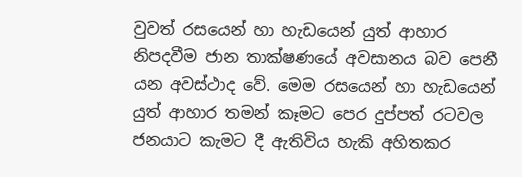වුවත් රසයෙන් හා හැඩයෙන් යුත් ආහාර නිපදවීම ජාන තාක්ෂණයේ අවසානය බව පෙනී යන අවස්ථාද වේ. මෙම රසයෙන් හා හැඩයෙන් යුත් ආහාර තමන් කෑමට පෙර දුප්පත් රටවල ජනයාට කැමට දී ඇතිවිය හැකි අහිතකර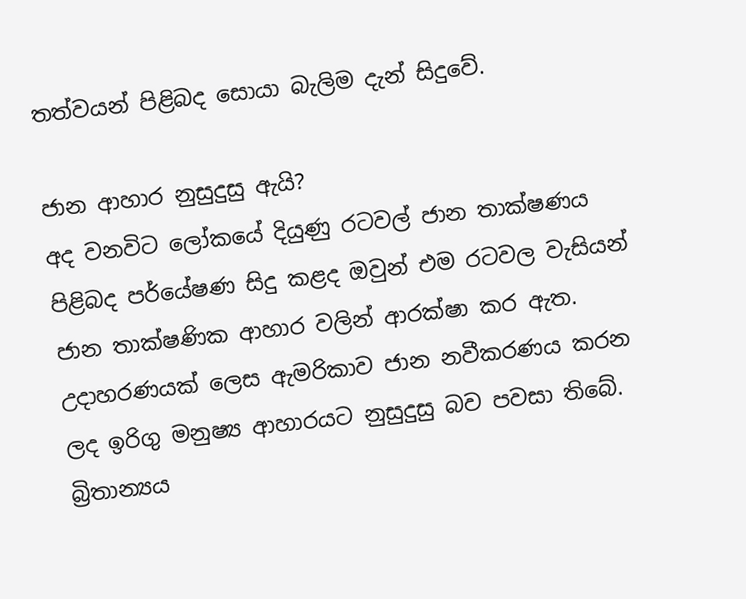තත්වයන් පිළිබද සොයා බැලිම දැන් සිදුවේ.

ජාන ආහාර නුසුදුසු ඇයි?
අද වනවිට ලෝකයේ දියුණු රටවල් ජාන තාක්ෂණය පිළිබද පර්යේෂණ සිදු කළද ඔවුන් එම රටවල වැසියන් ජාන තාක්ෂණික ආහාර වලින් ආරක්ෂා කර ඇත. උදාහරණයක් ලෙස ඇමරිකාව ජාන නවීකරණය කරන ලද ඉරිගු මනුෂ්‍ය ආහාරයට නුසුදුසු බව පවසා තිබේ. බ්‍රිතාන්‍යය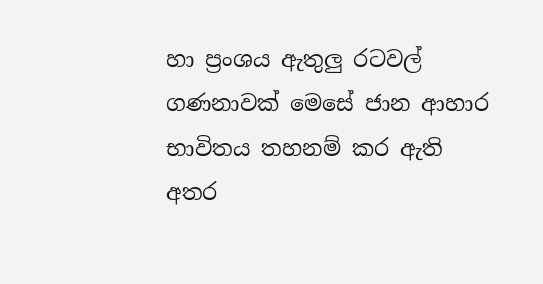හා ප්‍රංශය ඇතුලු රටවල් ගණනාවක් මෙසේ ජාන ආහාර භාවිතය තහනම් කර ඇති අතර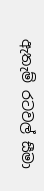ඇතැම් රටවල් සීමා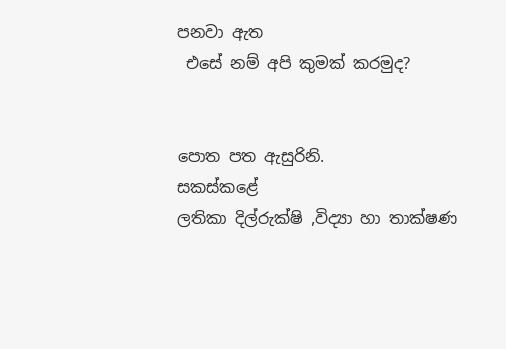පනවා ඇත
 එසේ නම් අපි කුමක් කරමුද?


පොත පත ඇසුරිනි.
සකස්කළේ
ලතිකා දිල්රුක්ෂි ,විද්‍යා හා තාක්ෂණ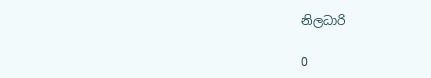නිලධාරි

0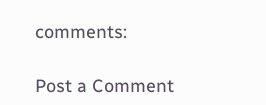comments:

Post a Comment